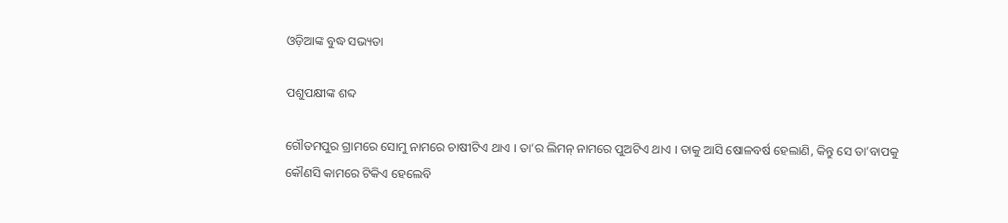ଓଡ଼ିଆଙ୍କ ବୁଦ୍ଧ ସଭ୍ୟତା

ପଶୁପକ୍ଷୀଙ୍କ ଶବ୍ଦ

ଗୌତମପୁର ଗ୍ରାମରେ ସୋମୁ ନାମରେ ଚାଷୀଟିଏ ଥାଏ । ତା’ର ଲିମନ୍ ନାମରେ ପୁଅଟିଏ ଥାଏ । ତାକୁ ଆସି ଷୋଳବର୍ଷ ହେଲାଣି, କିନ୍ତୁ ସେ ତା’ବାପକୁ କୌଣସି କାମରେ ଟିକିଏ ହେଲେବି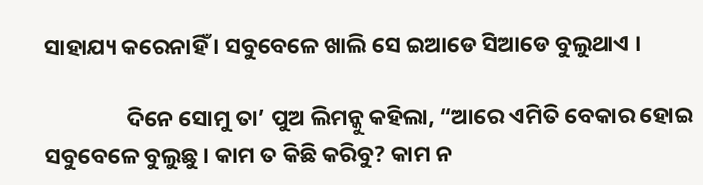ସାହାଯ୍ୟ କରେନାହିଁ । ସବୁବେଳେ ଖାଲି ସେ ଇଆଡେ ସିଆଡେ ବୁଲୁଥାଏ ।

                ଦିନେ ସୋମୁ ତା’ ପୁଅ ଲିମନ୍କୁ କହିଲା, “ଆରେ ଏମିତି ବେକାର ହୋଇ ସବୁବେଳେ ବୁଲୁଛୁ । କାମ ତ କିଛି କରିବୁ? କାମ ନ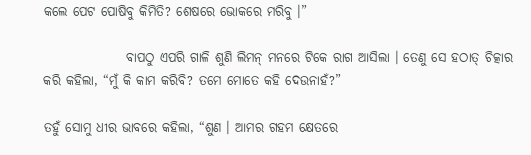କଲେ ପେଟ ପୋଷିବୁ କିମିତି? ଶେଷରେ ଭୋକରେ ମରିବୁ ।”

                ବାପଠୁ ଏପରି ଗାଳି ଶୁଣି ଲିମନ୍ ମନରେ ଟିକେ ରାଗ ଆସିଲା । ତେଣୁ ସେ ହଠାତ୍ ଚିତ୍କାର କରି କହିଲା, “ମୁଁ କି କାମ କରିବି? ତମେ ମୋତେ କହି ଦେଉନାହଁ?”

ତହୁଁ ସୋମୁ ଧୀର ଭାବରେ କହିଲା, “ଶୁଣ । ଆମର ଗହମ କ୍ଷେତରେ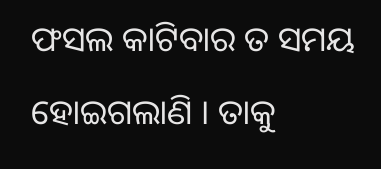ଫସଲ କାଟିବାର ତ ସମୟ ହୋଇଗଲାଣି । ତାକୁ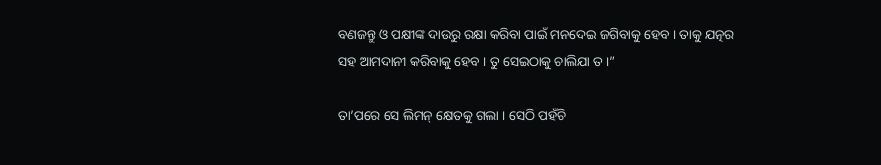ବଣଜନ୍ତୁ ଓ ପକ୍ଷୀଙ୍କ ଦାଉରୁ ରକ୍ଷା କରିବା ପାଇଁ ମନଦେଇ ଜଗିବାକୁ ହେବ । ତାକୁ ଯତ୍ନର ସହ ଆମଦାନୀ କରିବାକୁ ହେବ । ତୁ ସେଇଠାକୁ ଚାଲିଯା ତ ।”

ତା’ପରେ ସେ ଲିମନ୍ କ୍ଷେତକୁ ଗଲା । ସେଠି ପହଁଚି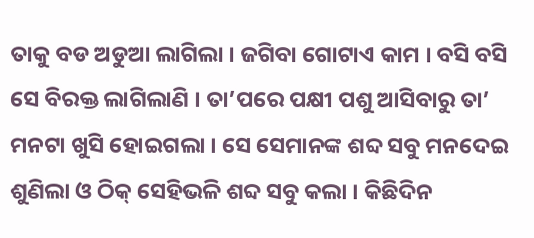ତାକୁ ବଡ ଅଡୁଆ ଲାଗିଲା । ଜଗିବା ଗୋଟାଏ କାମ । ବସି ବସି ସେ ବିରକ୍ତ ଲାଗିଲାଣି । ତା’ପରେ ପକ୍ଷୀ ପଶୁ ଆସିବାରୁ ତା’ ମନଟା ଖୁସି ହୋଇଗଲା । ସେ ସେମାନଙ୍କ ଶବ୍ଦ ସବୁ ମନଦେଇ ଶୁଣିଲା ଓ ଠିକ୍ ସେହିଭଳି ଶବ୍ଦ ସବୁ କଲା । କିଛିଦିନ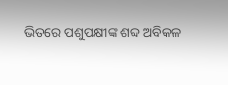ଭିତରେ ପଶୁପକ୍ଷୀଙ୍କ ଶବ୍ଦ ଅବିକଳ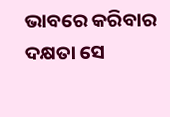ଭାବରେ କରିବାର ଦକ୍ଷତା ସେ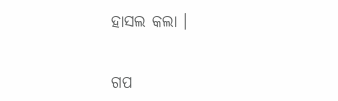ହାସଲ କଲା ।


ଗପ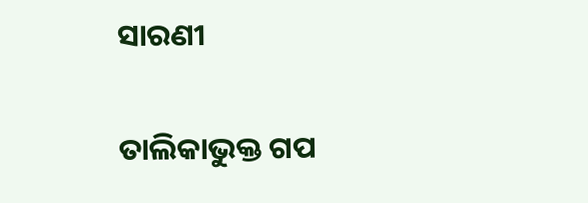ସାରଣୀ

ତାଲିକାଭୁକ୍ତ ଗପ